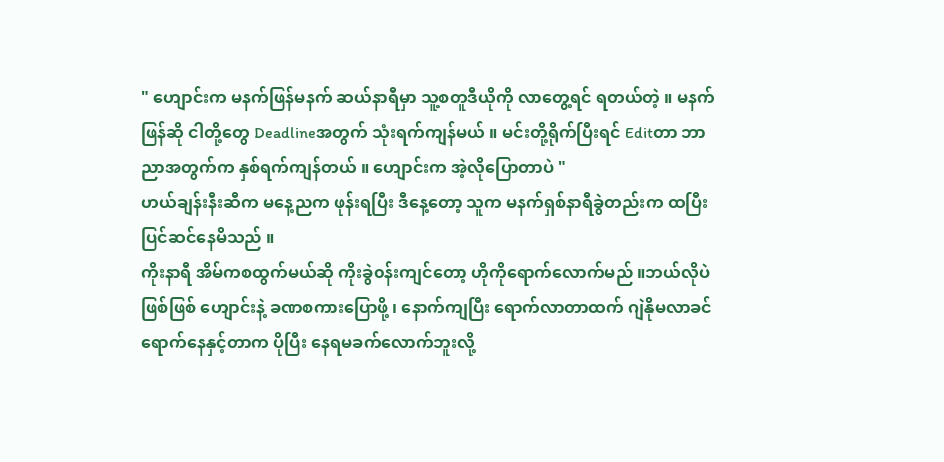" ဟျောင်းက မနက်ဖြန်မနက် ဆယ်နာရီမှာ သူ့စတူဒီယိုကို လာတွေ့ရင် ရတယ်တဲ့ ။ မနက်ဖြန်ဆို ငါတို့တွေ Deadlineအတွက် သုံးရက်ကျန်မယ် ။ မင်းတို့ရိုက်ပြီးရင် Editတာ ဘာညာအတွက်က နှစ်ရက်ကျန်တယ် ။ ဟျောင်းက အဲ့လိုပြောတာပဲ "
ဟယ်ချန်းနီးဆီက မနေ့ညက ဖုန်းရပြီး ဒီနေ့တော့ သူက မနက်ရှစ်နာရီခွဲတည်းက ထပြီး ပြင်ဆင်နေမိသည် ။
ကိုးနာရီ အိမ်ကစထွက်မယ်ဆို ကိုးခွဲ၀န်းကျင်တော့ ဟိုကိုရောက်လောက်မည် ။ဘယ်လိုပဲဖြစ်ဖြစ် ဟျောင်းနဲ့ ခဏစကားပြောဖို့ ၊ နောက်ကျပြီး ရောက်လာတာထက် ဂျဲနိုမလာခင် ရောက်နေနှင့်တာက ပိုပြီး နေရမခက်လောက်ဘူးလို့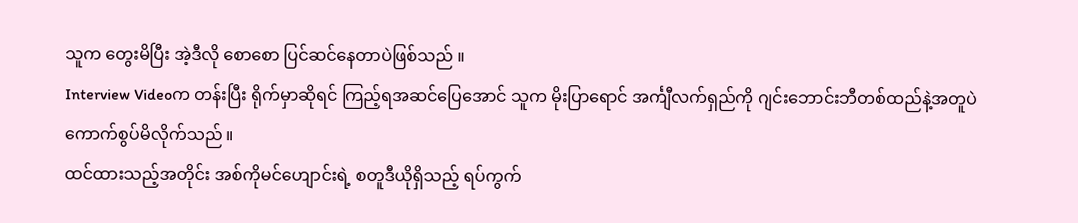သူက တွေးမိပြီး အဲ့ဒီလို စောစော ပြင်ဆင်နေတာပဲဖြစ်သည် ။
Interview Videoက တန်းပြီး ရိုက်မှာဆိုရင် ကြည့်ရအဆင်ပြေအောင် သူက မိုးပြာရောင် အင်္ကျီလက်ရှည်ကို ဂျင်းဘောင်းဘီတစ်ထည်နဲ့အတူပဲ ကောက်စွပ်မိလိုက်သည် ။
ထင်ထားသည့်အတိုင်း အစ်ကိုမင်ဟျောင်းရဲ့ စတူဒီယိုရှိသည့် ရပ်ကွက်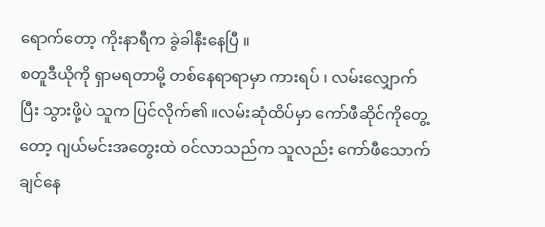ရောက်တော့ ကိုးနာရီက ခွဲခါနီးနေပြီ ။
စတူဒီယိုကို ရှာမရတာမို့ တစ်နေရာရာမှာ ကားရပ် ၊ လမ်းလျှောက်ပြီး သွားဖို့ပဲ သူက ပြင်လိုက်၏ ။လမ်းဆုံထိပ်မှာ ကော်ဖီဆိုင်ကိုတွေ့တော့ ဂျယ်မင်းအတွေးထဲ ၀င်လာသည်က သူလည်း ကော်ဖီသောက်ချင်နေ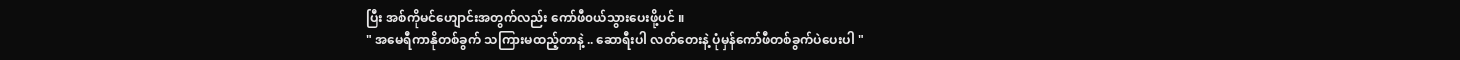ပြီး အစ်ကိုမင်ဟျောင်းအတွက်လည်း ကော်ဖီ၀ယ်သွားပေးဖို့ပင် ။
" အမေရီကာနိုတစ်ခွက် သကြားမထည့်တာနဲ့ .. ဆောရီးပါ လတ်တေးနဲ့ ပုံမှန်ကော်ဖီတစ်ခွက်ပဲပေးပါ "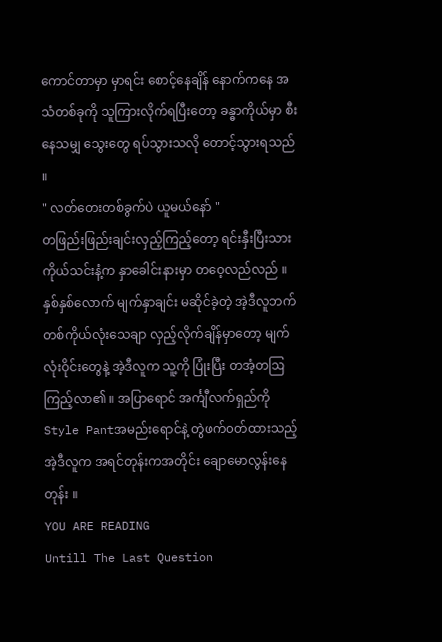ကောင်တာမှာ မှာရင်း စောင့်နေချိန် နောက်ကနေ အသံတစ်ခုကို သူကြားလိုက်ရပြီးတော့ ခန္ဓာကိုယ်မှာ စီးနေသမျှ သွေးတွေ ရပ်သွားသလို တောင့်သွားရသည် ။
" လတ်တေးတစ်ခွက်ပဲ ယူမယ်နော် "
တဖြည်းဖြည်းချင်းလှည့်ကြည့်တော့ ရင်းနှီးပြီးသား ကိုယ်သင်းနံ့က နှာခေါင်းနားမှာ တဝေ့လည်လည် ။
နှစ်နှစ်လောက် မျက်နှာချင်း မဆိုင်ခဲ့တဲ့ အဲ့ဒီလူဘက် တစ်ကိုယ်လုံးသေချာ လှည့်လိုက်ချိန်မှာတော့ မျက်လုံးဝိုင်းတွေနဲ့ အဲ့ဒီလူက သူ့ကို ပြုံးပြီး တအံ့တဩကြည့်လာ၏ ။ အပြာရောင် အင်္ကျီလက်ရှည်ကို Style Pantအမည်းရောင်နဲ့ တွဲဖက်၀တ်ထားသည့် အဲ့ဒီလူက အရင်တုန်းကအတိုင်း ချောမောလွန်းနေတုန်း ။
YOU ARE READING
Untill The Last Question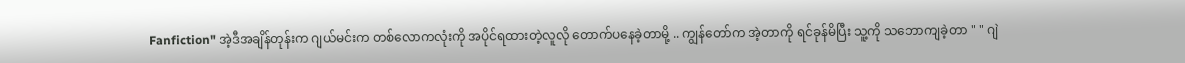Fanfiction" အဲ့ဒီအချိန်တုန်းက ဂျယ်မင်းက တစ်လောကလုံးကို အပိုင်ရထားတဲ့လူလို တောက်ပနေခဲ့တာမို့ .. ကျွန်တော်က အဲ့တာကို ရင်ခုန်မိပြီး သူ့ကို သဘောကျခဲ့တာ " " ဂျဲ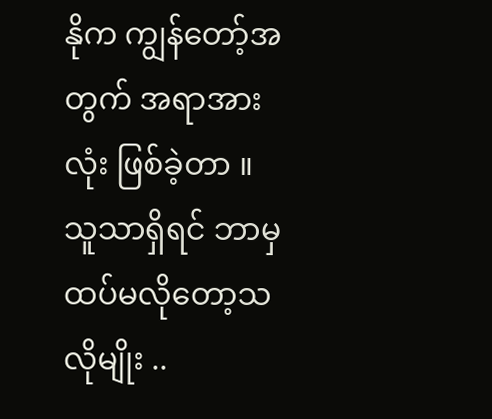နိုက ကျွန်တော့်အတွက် အရာအားလုံး ဖြစ်ခဲ့တာ ။ သူသာရှိရင် ဘာမှထပ်မလိုတော့သလိုမျိုး ..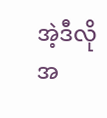အဲ့ဒီလို အ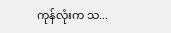ကုန်လုံးက သ...